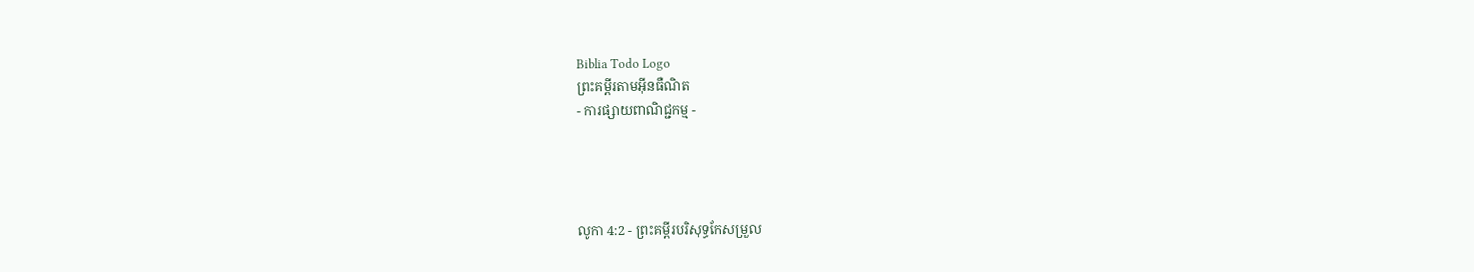Biblia Todo Logo
ព្រះគម្ពីរតាមអ៊ីនធឺណិត
- ការផ្សាយពាណិជ្ជកម្ម -




លូកា 4:2 - ព្រះគម្ពីរបរិសុទ្ធកែសម្រួល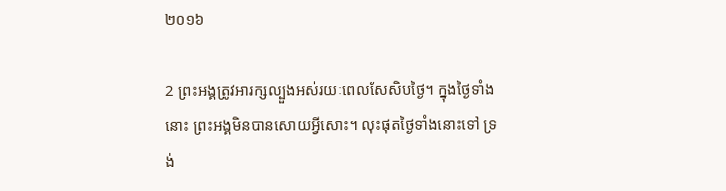២០១៦

2 ព្រះ‌អង្គត្រូវអារក្សល្បួងអស់រយៈពេលសែ‌សិបថ្ងៃ។ ក្នុងថ្ងៃទាំងនោះ ព្រះ‌អង្គមិនបានសោយអ្វីសោះ។ លុះផុតថ្ងៃទាំងនោះទៅ ទ្រង់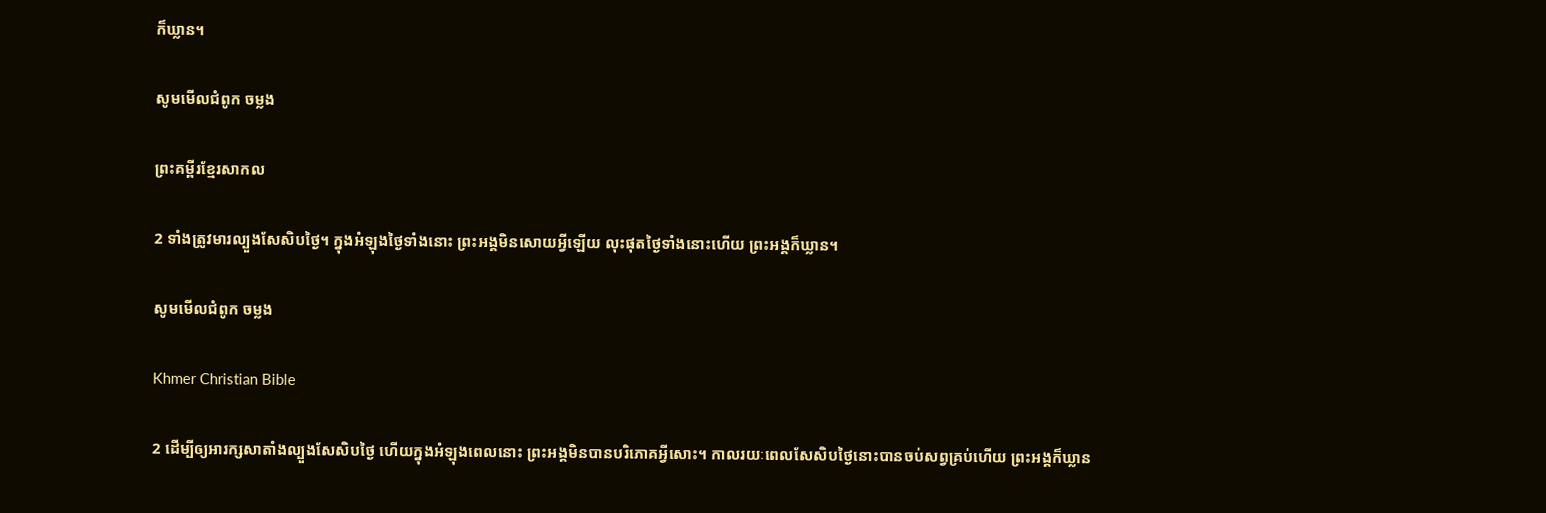ក៏ឃ្លាន។

សូមមើលជំពូក ចម្លង

ព្រះគម្ពីរខ្មែរសាកល

2 ទាំងត្រូវមារល្បួងសែសិបថ្ងៃ។ ក្នុងអំឡុងថ្ងៃទាំងនោះ ព្រះអង្គមិនសោយអ្វីឡើយ លុះផុតថ្ងៃទាំងនោះហើយ ព្រះអង្គក៏ឃ្លាន។

សូមមើលជំពូក ចម្លង

Khmer Christian Bible

2 ដើម្បីឲ្យអារក្សសាតាំងល្បួងសែសិបថ្ងៃ ហើយក្នុងអំឡុងពេលនោះ ព្រះអង្គមិនបានបរិភោគអ្វីសោះ។ កាលរយៈពេលសែសិបថ្ងៃនោះបានចប់សព្វគ្រប់ហើយ ព្រះអង្គក៏ឃ្លាន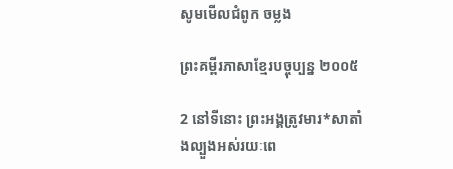សូមមើលជំពូក ចម្លង

ព្រះគម្ពីរភាសាខ្មែរបច្ចុប្បន្ន ២០០៥

2 នៅទីនោះ ព្រះអង្គត្រូវមារ*សាតាំងល្បួងអស់រយៈពេ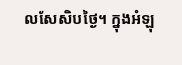លសែ‌សិបថ្ងៃ។ ក្នុងអំឡុ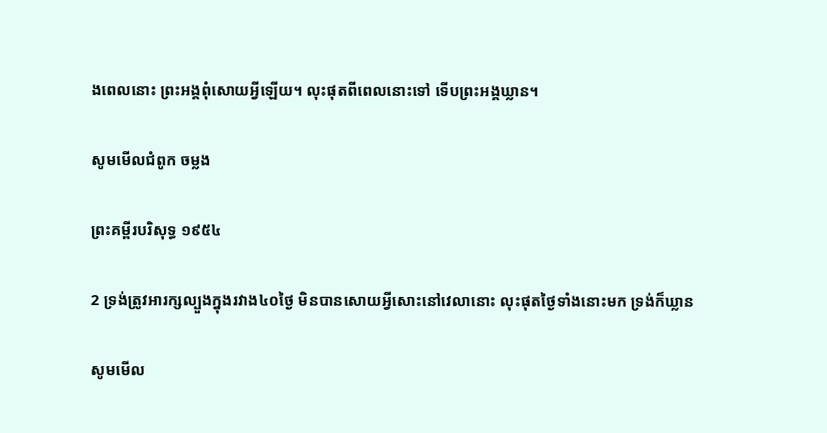ងពេលនោះ ព្រះអង្គពុំសោយអ្វីឡើយ។ លុះផុតពីពេលនោះទៅ ទើបព្រះអង្គឃ្លាន។

សូមមើលជំពូក ចម្លង

ព្រះគម្ពីរបរិសុទ្ធ ១៩៥៤

2 ទ្រង់ត្រូវអារក្សល្បួងក្នុងរវាង៤០ថ្ងៃ មិនបានសោយអ្វីសោះនៅវេលានោះ លុះផុតថ្ងៃទាំងនោះមក ទ្រង់ក៏ឃ្លាន

សូមមើល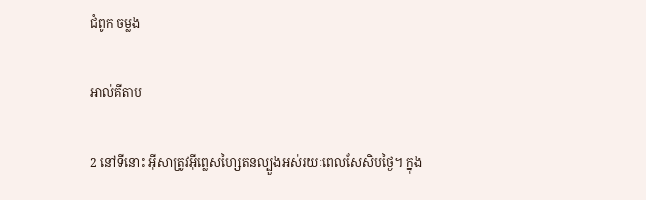ជំពូក ចម្លង

អាល់គីតាប

2 នៅទីនោះ អ៊ីសាត្រូវអ៊ីព្លេស‌ហ្សៃតនល្បួងអស់រយៈពេលសែ‌សិបថ្ងៃ។ ក្នុង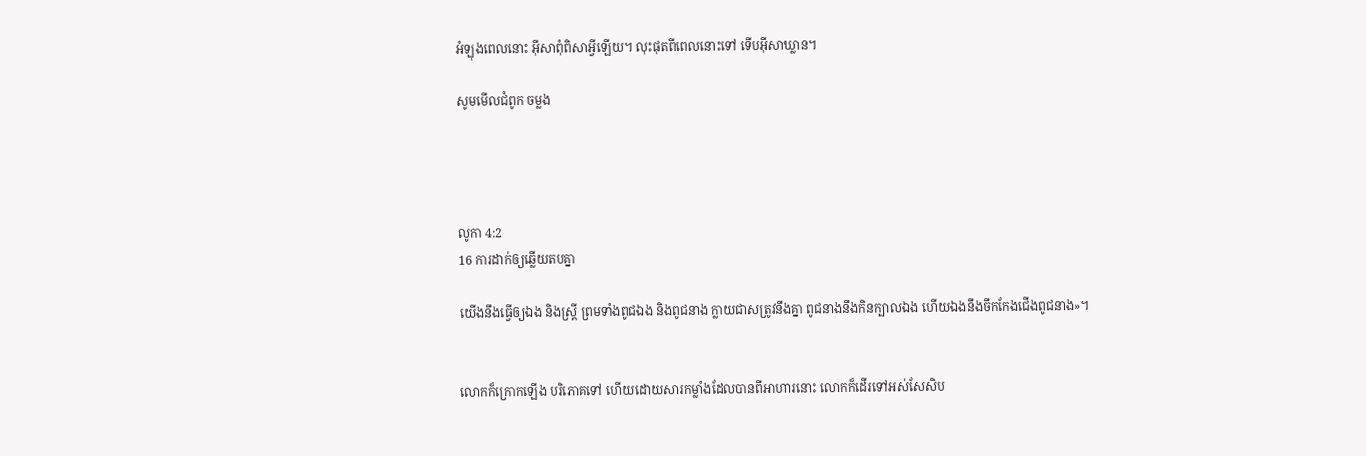អំឡុងពេលនោះ អ៊ីសាពុំពិសាអ្វីឡើយ។ លុះផុតពីពេលនោះទៅ ទើបអ៊ីសាឃ្លាន។

សូមមើលជំពូក ចម្លង




លូកា 4:2
16 ការដាក់ឲ្យឆ្លើយតបគ្នា

យើងនឹងធ្វើឲ្យឯង និងស្ត្រី ព្រមទាំងពូជឯង និងពូជនាង ក្លាយជាសត្រូវនឹងគ្នា ពូជនាងនឹងកិនក្បាលឯង ហើយឯងនឹងចឹកកែងជើងពូជនាង»។


លោកក៏ក្រោកឡើង បរិ‌ភោគទៅ ហើយដោយ‌សារកម្លាំងដែលបានពីអាហារនោះ លោកក៏ដើរទៅអស់សែសិប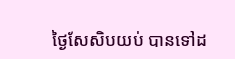ថ្ងៃសែសិបយប់ បានទៅដ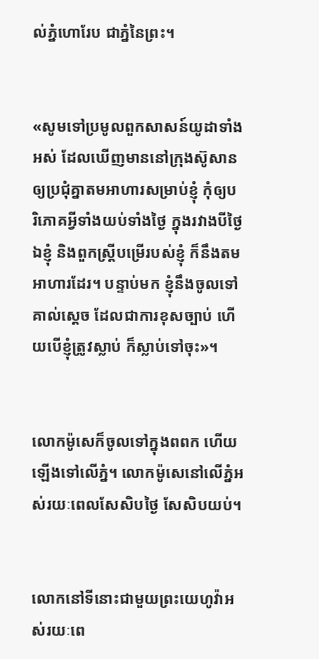ល់ភ្នំហោរែប ជាភ្នំនៃព្រះ។


«សូមទៅប្រមូលពួកសាសន៍យូដាទាំងអស់ ដែលឃើញមាននៅក្រុងស៊ូសាន ឲ្យប្រជុំគ្នាតមអាហារសម្រាប់ខ្ញុំ កុំឲ្យបរិ‌ភោគអ្វីទាំងយប់ទាំងថ្ងៃ ក្នុងរវាងបីថ្ងៃ ឯខ្ញុំ និងពួកស្ត្រីបម្រើរបស់ខ្ញុំ ក៏នឹងតមអាហារដែរ។ បន្ទាប់មក ខ្ញុំនឹងចូលទៅគាល់ស្តេច ដែលជាការខុសច្បាប់ ហើយបើខ្ញុំត្រូវស្លាប់ ក៏ស្លាប់ទៅចុះ»។


លោកម៉ូសេក៏ចូលទៅក្នុងពពក ហើយឡើងទៅលើភ្នំ។ លោកម៉ូសេនៅលើភ្នំអស់រយៈពេលសែសិបថ្ងៃ សែសិបយប់។


លោកនៅទីនោះជា‌មួយព្រះ‌យេហូវ៉ាអស់រយៈពេ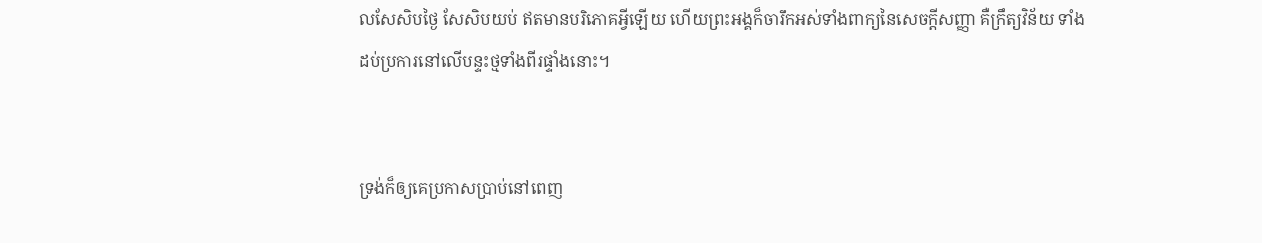លសែសិបថ្ងៃ សែសិបយប់ ឥតមានបរិ‌ភោគអ្វីឡើយ ហើយព្រះ‌អង្គក៏ចារឹកអស់ទាំងពាក្យនៃសេចក្ដីសញ្ញា គឺក្រឹត្យវិន័យ ទាំងដប់ប្រការនៅលើបន្ទះថ្មទាំងពីរផ្ទាំងនោះ។


ទ្រង់ក៏ឲ្យគេប្រកាសប្រាប់នៅពេញ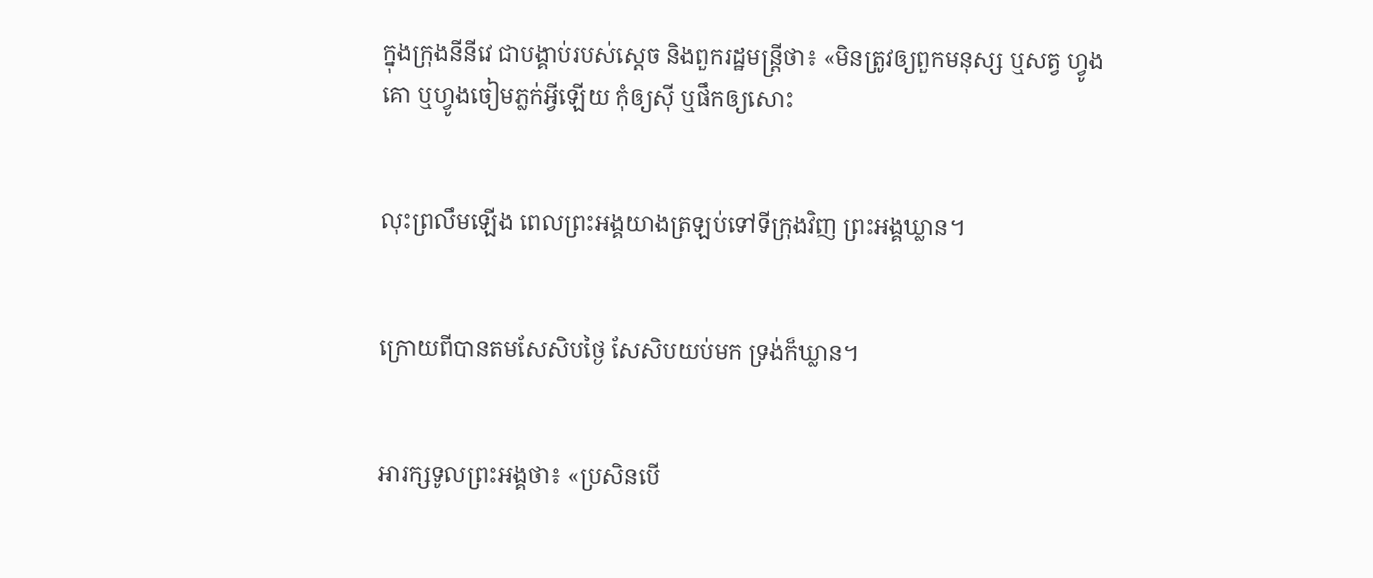ក្នុងក្រុងនីនីវេ ជាបង្គាប់របស់ស្តេច និងពួករដ្ឋ‌មន្ត្រីថា៖ «មិនត្រូវឲ្យពួកមនុស្ស ឬសត្វ ហ្វូងគោ ឬហ្វូងចៀមភ្លក់អ្វីឡើយ កុំឲ្យស៊ី ឬផឹកឲ្យសោះ


លុះព្រលឹមឡើង ពេលព្រះ‌អង្គយាងត្រឡប់ទៅទីក្រុងវិញ ព្រះ‌អង្គឃ្លាន។


ក្រោយពីបានតមសែ‌សិបថ្ងៃ សែ‌សិបយប់មក ទ្រង់ក៏ឃ្លាន។


អារក្សទូលព្រះ‌អង្គថា៖ «ប្រសិន‌បើ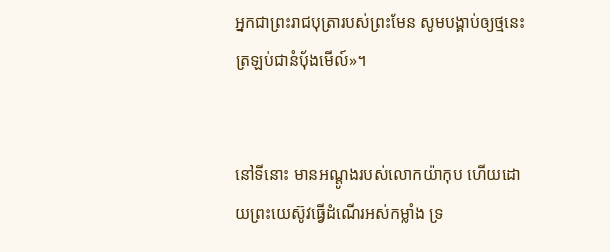អ្នកជាព្រះ‌រាជ‌បុត្រារបស់ព្រះមែន សូមបង្គាប់ឲ្យថ្មនេះត្រឡប់ជានំបុ័ងមើល៍»។


នៅទីនោះ មានអណ្តូងរបស់លោកយ៉ាកុប ហើយដោយព្រះ‌យេស៊ូវធ្វើដំណើរអស់កម្លាំង ទ្រ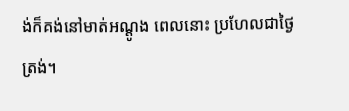ង់ក៏គង់នៅមាត់អណ្តូង ពេលនោះ ប្រហែលជាថ្ងៃត្រង់។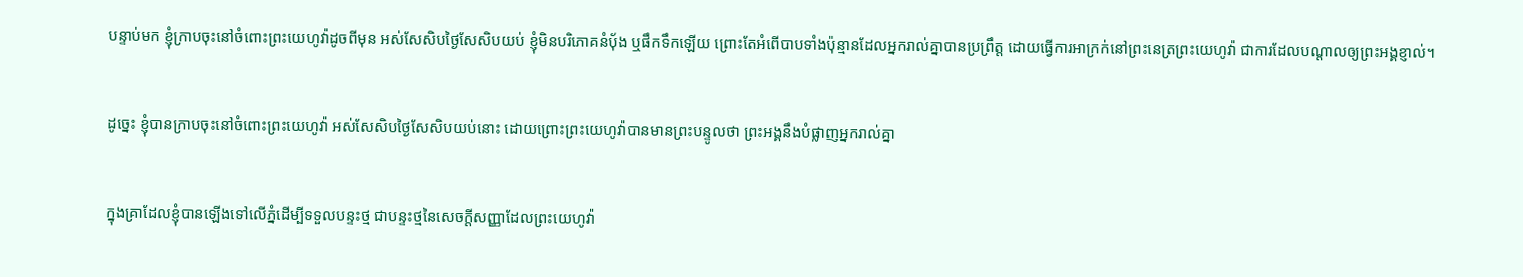បន្ទាប់មក ខ្ញុំក្រាបចុះនៅចំពោះព្រះ‌យេហូវ៉ាដូចពីមុន អស់សែសិបថ្ងៃសែសិបយប់ ខ្ញុំមិនបរិ‌ភោគនំប៉័ង ឬផឹកទឹកឡើយ ព្រោះតែអំពើបាបទាំងប៉ុន្មានដែលអ្នករាល់គ្នាបានប្រព្រឹត្ត ដោយធ្វើការអាក្រក់នៅព្រះ‌នេត្រព្រះ‌យេហូវ៉ា ជាការដែលបណ្ដាលឲ្យព្រះ‌អង្គខ្ញាល់។


ដូច្នេះ ខ្ញុំបានក្រាបចុះនៅចំពោះព្រះ‌យេហូវ៉ា អស់សែសិបថ្ងៃសែសិបយប់នោះ ដោយព្រោះព្រះ‌យេហូវ៉ាបានមានព្រះ‌បន្ទូលថា ព្រះ‌អង្គនឹងបំផ្លាញអ្នករាល់គ្នា


ក្នុងគ្រាដែលខ្ញុំបានឡើងទៅលើភ្នំដើម្បីទទួលបន្ទះថ្ម ជាបន្ទះថ្មនៃសេចក្ដី‌សញ្ញាដែលព្រះ‌យេហូវ៉ា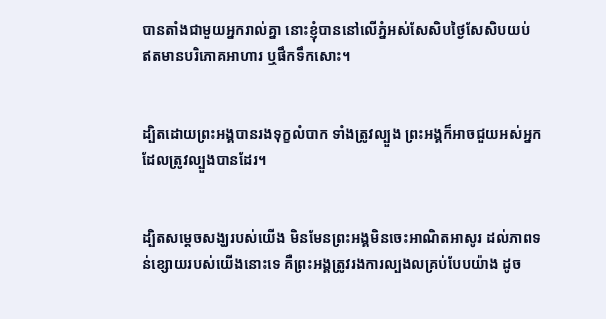បានតាំងជា‌មួយអ្នករាល់គ្នា នោះខ្ញុំបាននៅលើភ្នំអស់សែសិបថ្ងៃសែសិបយប់ ឥតមានបរិ‌ភោគអាហារ ឬផឹកទឹកសោះ។


ដ្បិតដោយព្រះ‌អង្គបានរងទុក្ខលំបាក ទាំងត្រូវល្បួង ព្រះ‌អង្គក៏អាចជួយអស់អ្នក ដែលត្រូវល្បួងបានដែរ។


ដ្បិតសម្តេចសង្ឃរបស់យើង មិនមែនព្រះ‌អង្គមិនចេះអាណិតអាសូរ ដល់ភាពទន់ខ្សោយរបស់យើងនោះទេ គឺព្រះ‌អង្គត្រូវរងការល្បងលគ្រប់បែបយ៉ាង ដូច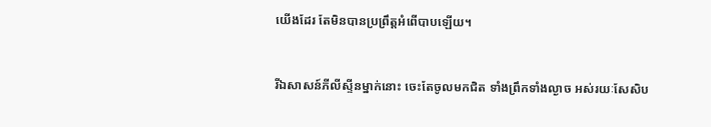យើងដែរ តែមិនបានប្រព្រឹត្តអំពើបាបឡើយ។


រីឯសាសន៍ភីលី‌ស្ទីនម្នាក់នោះ ចេះតែចូលមកជិត ទាំងព្រឹកទាំងល្ងាច អស់រយៈសែសិប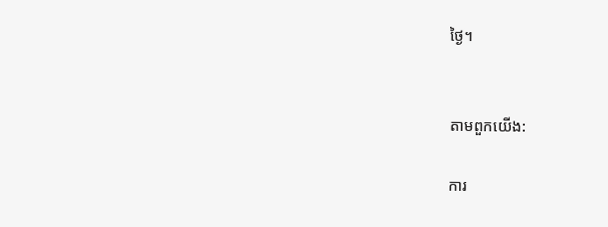ថ្ងៃ។


តាមពួកយើង:

ការ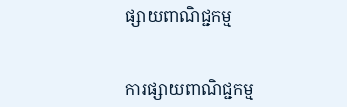ផ្សាយពាណិជ្ជកម្ម


ការផ្សាយពាណិជ្ជកម្ម